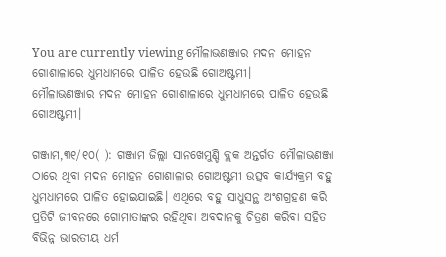You are currently viewing ମୌଳାଭଣଞ୍ଜାର ମଦନ ମୋହନ ଗୋଶାଳାରେ ଧୁମଧାମରେ ପାଳିତ ହେଉଛି ଗୋଅଷ୍ଟମୀ।
ମୌଳାଭଣଞ୍ଜାର ମଦନ ମୋହନ ଗୋଶାଳାରେ ଧୁମଧାମରେ ପାଳିତ ହେଉଛି ଗୋଅଷ୍ଟମୀ।

ଗଞ୍ଜାମ,୩୧/୧୦( ): ଗଞ୍ଜାମ ଜିଲ୍ଲା ସାନଖେମୁଣ୍ଡି ବ୍ଲକ ଅନ୍ତର୍ଗତ ମୌଳାଭଣଞ୍ଜା ଠାରେ ଥିବା ମଦନ ମୋହନ ଗୋଶାଳାର ଗୋଅଷ୍ଟମୀ ଉତ୍ସବ କାର୍ଯ୍ୟକ୍ରମ ବହୁ ଧୁମଧାମରେ ପାଳିତ ହୋଇଯାଇଛି। ଏଥିରେ ବହୁ ସାଧୁସନ୍ଥ ଅଂଶଗ୍ରହଣ କରି ପ୍ରତିଟି ଜୀବନରେ ଗୋମାତାଙ୍କର ରହିଥିବା ଅବଦାନକୁ ଚିତ୍ରଣ କରିବା ସହିତ ବିଭିନ୍ନ ଭାରତୀୟ ଧର୍ମ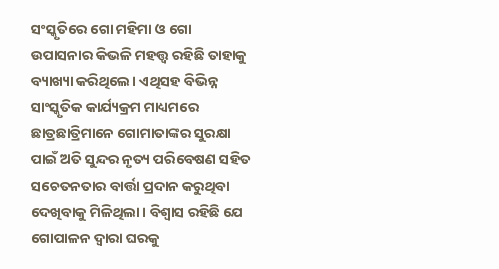ସଂସ୍କୃତିରେ ଗୋ ମହିମା ଓ ଗୋ ଉପାସନାର କିଭଳି ମହତ୍ତ୍ଵ ରହିଛି ତାହାକୁ ବ୍ୟାଖ୍ୟା କରିଥିଲେ। ଏଥିସହ ବିଭିନ୍ନ ସାଂସ୍କୃତିକ କାର୍ଯ୍ୟକ୍ରମ ମାଧ୍ୟମରେ ଛାତ୍ରଛାତ୍ରିମାନେ ଗୋମାତାଙ୍କର ସୁରକ୍ଷା ପାଇଁ ଅତି ସୁନ୍ଦର ନୃତ୍ୟ ପରିବେଷଣ ସହିତ ସଚେତନତାର ବାର୍ତ୍ତା ପ୍ରଦାନ କରୁଥିବା ଦେଖିବାକୁ ମିଳିଥିଲା। ବିଶ୍ୱାସ ରହିଛି ଯେ ଗୋପାଳନ ଦ୍ଵାରା ଘରକୁ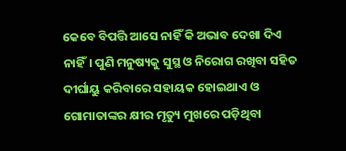କେବେ ବିପତ୍ତି ଆସେ ନାହିଁ କି ଅଭାବ ଦେଖା ଦିଏ ନାହିଁ। ପୁଣି ମନୁଷ୍ୟକୁ ସୁସ୍ଥ ଓ ନିରୋଗ ରଖିବା ସହିତ ଦୀର୍ଘାୟୁ କରିବାରେ ସହାୟକ ହୋଇଥାଏ ଓ ଗୋମାତାଙ୍କର କ୍ଷୀର ମୃତ୍ୟୁ ମୁଖରେ ପଡ଼ିଥିବା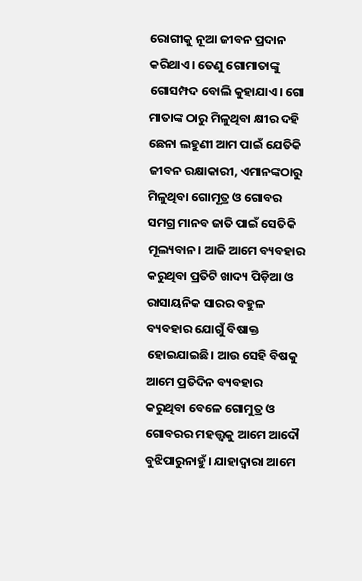ରୋଗୀକୁ ନୂଆ ଜୀବନ ପ୍ରଦାନ କରିଥାଏ। ତେଣୁ ଗୋମାତାଙ୍କୁ ଗୋସମ୍ପଦ ବୋଲି କୁହାଯାଏ। ଗୋ ମାତାଙ୍କ ଠାରୁ ମିଳୁଥିବା କ୍ଷୀର ଦହି ଛେନା ଲହୁଣୀ ଆମ ପାଇଁ ଯେତିକି ଜୀବନ ରକ୍ଷାକାରୀ, ଏମାନଙ୍କଠାରୁ ମିଳୁଥିବା ଗୋମୂତ୍ର ଓ ଗୋବର ସମଗ୍ର ମାନବ ଜାତି ପାଇଁ ସେତିକି ମୂଲ୍ୟବାନ। ଆଜି ଆମେ ବ୍ୟବହାର କରୁଥିବା ପ୍ରତିଟି ଖାଦ୍ୟ ପିଡ଼ିଆ ଓ ରାସାୟନିକ ସାରର ବହୁଳ ବ୍ୟବହାର ଯୋଗୁଁ ବିଷାକ୍ତ ହୋଇଯାଇଛି। ଆଉ ସେହି ବିଷକୁ ଆମେ ପ୍ରତିଦିନ ବ୍ୟବହାର କରୁଥିବା ବେଳେ ଗୋମୁତ୍ର ଓ ଗୋବରର ମହତ୍ତ୍ୱକୁ ଆମେ ଆଦୌ ବୁଝିପାରୁନାହୁଁ। ଯାହାଦ୍ବାରା ଆମେ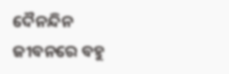ଦୈନନ୍ଦିନ ଜୀବନରେ ବହୁ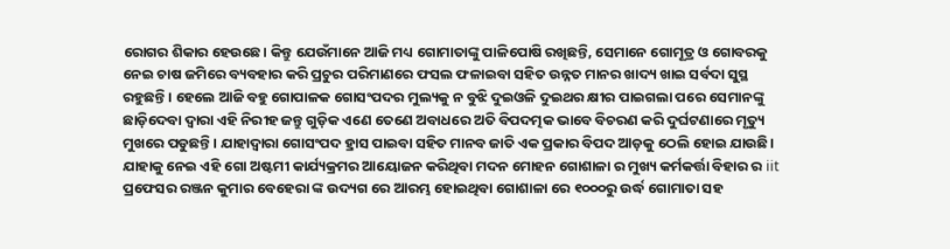ରୋଗର ଶିକାର ହେଉଛେ। କିନ୍ତୁ ଯେଉଁମାନେ ଆଜି ମଧ୍ୟ ଗୋମାତାଙ୍କୁ ପାଳିପୋଷି ରଖିଛନ୍ତି, ସେମାନେ ଗୋମୂତ୍ର ଓ ଗୋବରକୁ ନେଇ ଚାଷ ଜମିରେ ବ୍ୟବହାର କରି ପ୍ରଚୁର ପରିମାଣରେ ଫସଲ ଫଳାଇବା ସହିତ ଉନ୍ନତ ମାନର ଖାଦ୍ୟ ଖାଇ ସର୍ବଦା ସୁସ୍ଥ ରହୁଛନ୍ତି। ହେଲେ ଆଜି ବହୁ ଗୋପାଳକ ଗୋସଂପଦର ମୁଲ୍ୟକୁ ନ ବୁଝି ଦୁଇଓଳି ଦୁଇଥର କ୍ଷୀର ପାଇଗଲା ପରେ ସେମାନଙ୍କୁ ଛାଡ଼ିଦେବା ଦ୍ଵାରା ଏହି ନିରୀହ ଜନ୍ତୁ ଗୁଡ଼ିକ ଏଣେ ତେଣେ ଅବାଧରେ ଅତି ବିପଦତ୍ମକ ଭାବେ ବିଚରଣ କରି ଦୁର୍ଘଟଣାରେ ମୃତ୍ୟୁ ମୁଖରେ ପଡୁଛନ୍ତି। ଯାହାଦ୍ବାରା ଗୋସଂପଦ ହ୍ରାସ ପାଇବା ସହିତ ମାନବ ଜାତି ଏକ ପ୍ରକାର ବିପଦ ଆଡ଼କୁ ଠେଲି ହୋଇ ଯାଉଛି। ଯାହାକୁ ନେଇ ଏହି ଗୋ ଅଷ୍ଟମୀ କାର୍ଯ୍ୟକ୍ରମର ଆୟୋଜନ କରିଥିବା ମଦନ ମୋହନ ଗୋଶାଳା ର ମୁଖ୍ୟ କର୍ମକର୍ତ୍ତା ବିହାର ର iit ପ୍ରଫେସର ରଞ୍ଜନ କୁମାର ବେହେରା ଙ୍କ ଉଦ୍ୟଗ ରେ ଆରମ୍ଭ ହୋଇଥିବା ଗୋଶାଳା ରେ ୧୦୦୦ରୁ ଉର୍ଦ୍ଧ ଗୋମାତା ସହ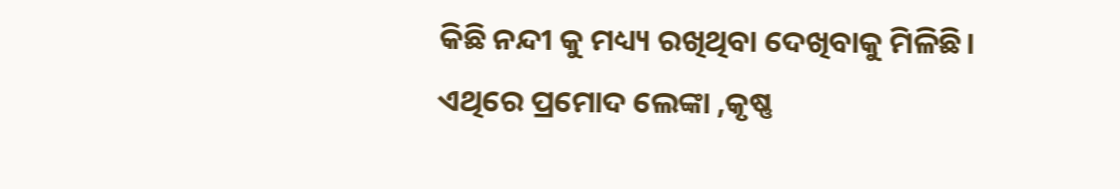କିଛି ନନ୍ଦୀ କୁ ମଧ୍ୟ୍ୟ ରଖିଥିବା ଦେଖିବାକୁ ମିଳିଛି। ଏଥିରେ ପ୍ରମୋଦ ଲେଙ୍କା ,କୃଷ୍ଣ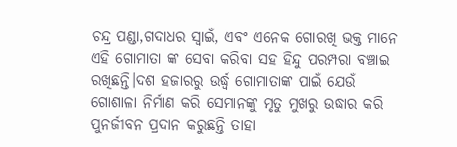ଚନ୍ଦ୍ର ପଣ୍ଡା,ଗଦାଧର ସ୍ୱାଇଁ, ଏବଂ ଏନେକ ଗୋରଖି ଭକ୍ତ ମାନେ ଏହି ଗୋମାତା ଙ୍କ ସେବା କରିବା ସହ ହିନ୍ଦୁ ପରମ୍ପରା ବଞ୍ଚାଇ ରଖିଛନ୍ତି।ଦଶ ହଜାରରୁ ଉର୍ଦ୍ଧ୍ବ ଗୋମାତାଙ୍କ ପାଇଁ ଯେଉଁ ଗୋଶାଳା ନିର୍ମାଣ କରି ସେମାନଙ୍କୁ ମୃତୁ ମୁଖରୁ ଉଦ୍ଧାର କରି ପୁନର୍ଜୀବନ ପ୍ରଦାନ କରୁଛନ୍ତି ତାହା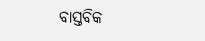ବାସ୍ତବିକ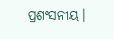ପ୍ରଶଂସନୀୟ।